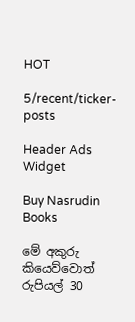HOT

5/recent/ticker-posts

Header Ads Widget

Buy Nasrudin Books

මේ අකුරු කියෙව්වොත් රුපියල් 30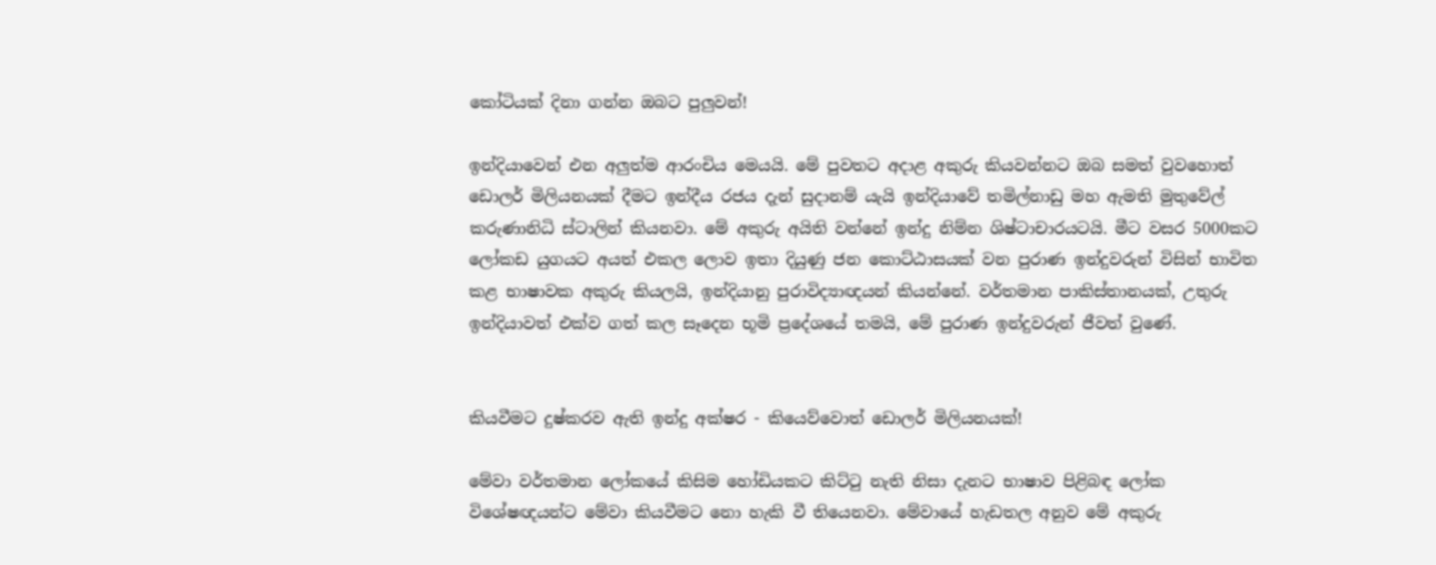කෝටියක් දිනා ගන්න ඔබට පුලුවන්!

ඉන්දියාවෙන් එන අලුත්ම ආරංචිය මෙයයි. මේ පුවතට අදාළ අකුරු කියවන්නට ඔබ සමත් වුවහොත් ඩොලර් මිලියනයක් දීමට ඉන්දීය රජය දැන් සුදානම් යැයි ඉන්දියාවේ තමිල්නාඩු මහ ඇමති මුතුවේල් කරුණානිධි ස්ටාලින් කියනවා. මේ අකුරු අයිති වන්නේ ඉන්දු නිම්න ශිෂ්ටාචාරයටයි. මීට වසර 5000කට ලෝකඩ යුගයට අයත් එකල ලොව ඉතා දියුණු ජන කොට්ඨාසයක් වන පුරාණ ඉන්දුවරුන් විසින් භාවිත කළ භාෂාවක අකුරු කියලයි, ඉන්දියානු පුරාවිද්‍යාඥයන් කියන්නේ. වර්තමාන පාකිස්තානයක්, උතුරු ඉන්දියාවත් එක්ව ගත් කල සෑදෙන භූමි ප්‍රදේශයේ තමයි, මේ පුරාණ ඉන්දුවරුන් ජීවත් වුණේ.


කියවීමට දුෂ්කරව ඇති ඉන්දු අක්ෂර - කියෙව්වොත් ඩොලර් මිලියනයක්!

මේවා වර්තමාන ලෝකයේ කිසිම හෝඩියකට කිට්ටු නැති නිසා දැනට භාෂාව පිළිබඳ ලෝක විශේෂඥයන්ට මේවා කියවීමට නො හැකි වී තියෙනවා. මේවායේ හැඩතල අනුව මේ අකුරු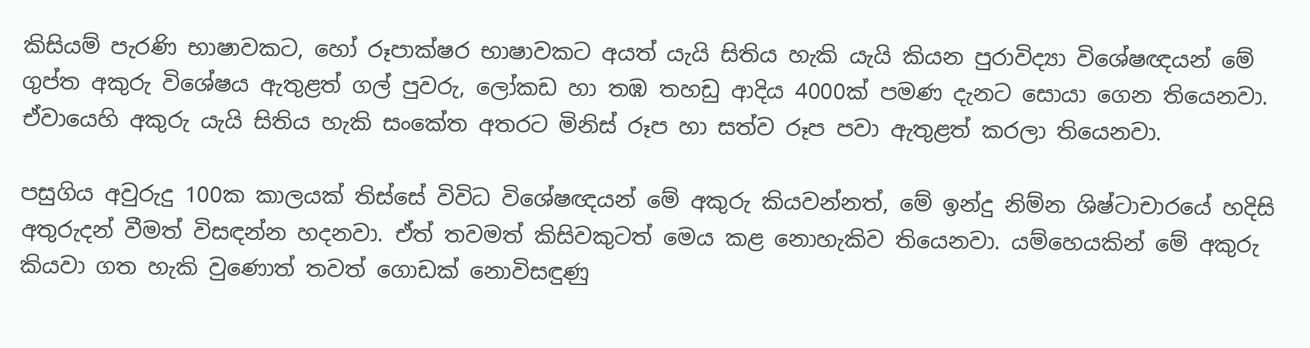කිසියම් පැරණි භාෂාවකට, හෝ රූපාක්ෂර භාෂාවකට අයත් යැයි සිතිය හැකි යැයි කියන පුරාවිද්‍යා විශේෂඥයන් මේ ගුප්ත අකුරු විශේෂය ඇතුළත් ගල් පුවරු, ලෝකඩ හා තඹ තහඩු ආදිය 4000ක් පමණ දැනට සොයා ගෙන තියෙනවා. ඒවායෙහි අකුරු යැයි සිතිය හැකි සංකේත අතරට මිනිස් රූප හා සත්ව රූප පවා ඇතුළත් කරලා තියෙනවා.

පසුගිය අවුරුදු 100ක කාලයක් තිස්සේ විවිධ විශේෂඥයන් මේ අකුරු කියවන්නත්, මේ ඉන්දු නිම්න ශිෂ්ටාචාරයේ හදිසි අතුරුදන් වීමත් විසඳන්න හදනවා. ඒත් තවමත් කිසිවකුටත් මෙය කළ නොහැකිව තියෙනවා. යම්හෙයකින් මේ අකුරු කියවා ගත හැකි වුණොත් තවත් ගොඩක් නොවිසඳුණු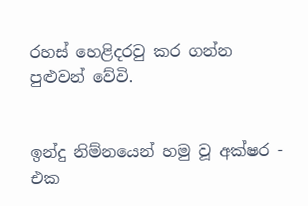රහස් හෙළිදරවු කර ගන්න පුළුවන් වේවි.


ඉන්දු නිම්නයෙන් හමු වූ අක්ෂර - එක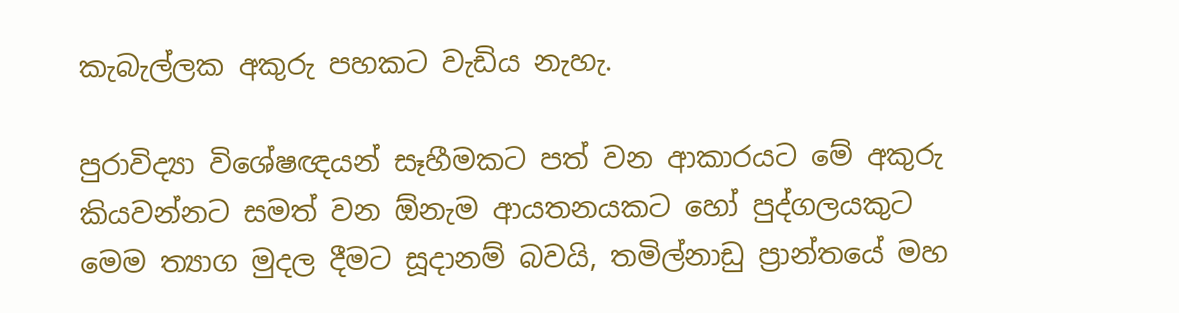කැබැල්ලක අකුරු පහකට වැඩිය නැහැ.

පුරාවිද්‍යා විශේෂඥයන් සෑහීමකට පත් වන ආකාරයට මේ අකුරු කියවන්නට සමත් වන ඕනැම ආයතනයකට හෝ පුද්ගලයකුට මෙම ත්‍යාග මුදල දීමට සූදානම් බවයි, තමිල්නාඩු ප්‍රාන්තයේ මහ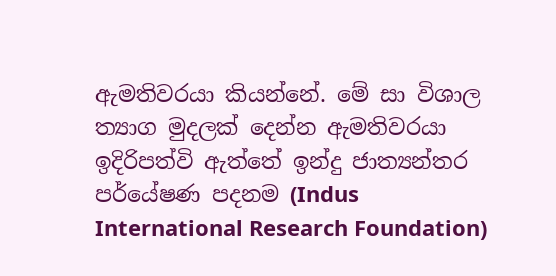ඇමතිවරයා කියන්නේ. මේ සා විශාල ත්‍යාග මුදලක් දෙන්න ඇමතිවරයා ඉදිරිපත්වි ඇත්තේ ඉන්දු ජාත්‍යන්තර පර්යේෂණ පදනම (Indus International Research Foundation)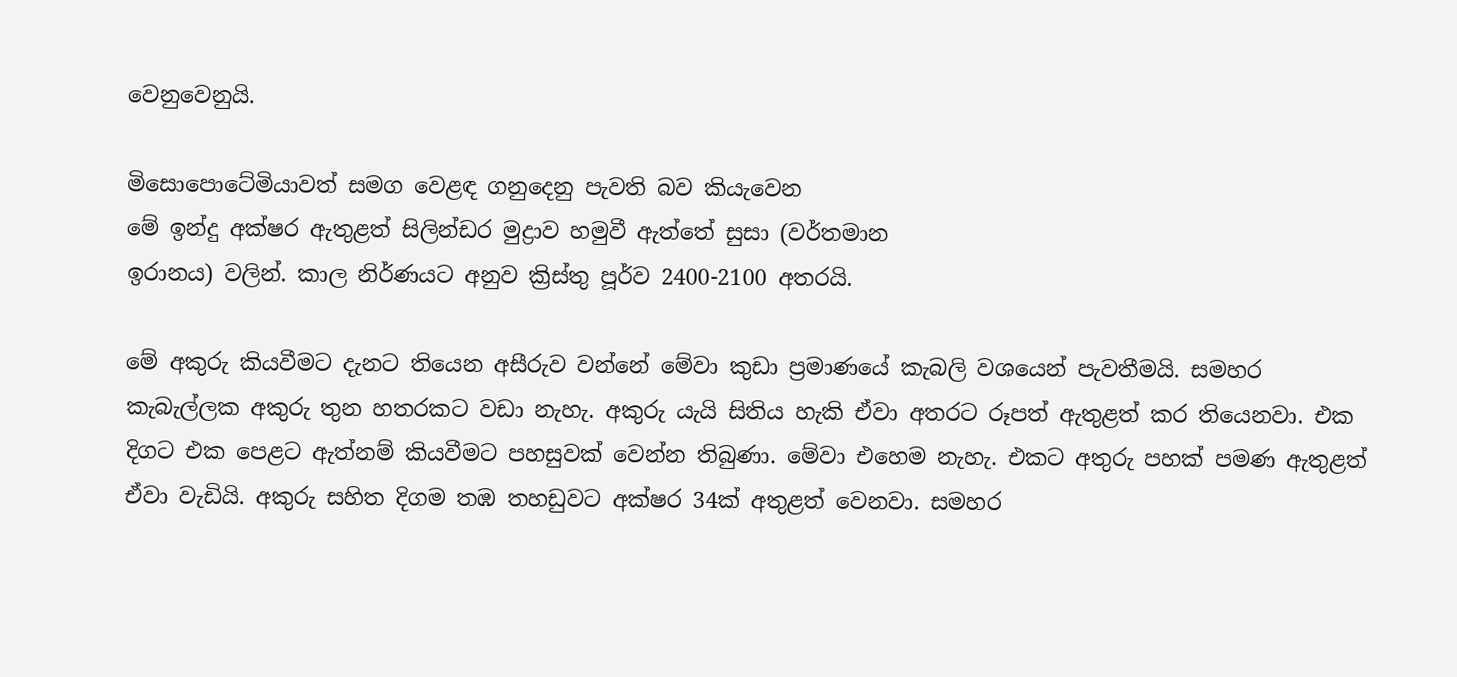වෙනුවෙනුයි.

මිසොපොටේමියාවත් සමග වෙළඳ ගනුදෙනු පැවති බව කියැවෙන
මේ ඉන්දු අක්ෂර ඇතුළත් සිලින්ඩර මුද්‍රාව හමුවී ඇත්තේ සුසා (වර්තමාන
ඉරානය) වලින්. කාල නිර්ණයට අනුව ක්‍රිස්තු පූර්ව 2400-2100 අතරයි.

මේ අකුරු කියවීමට දැනට තියෙන අසීරුව වන්නේ මේවා කුඩා ප්‍රමාණයේ කැබලි වශයෙන් පැවතීමයි. සමහර කැබැල්ලක අකුරු තුන හතරකට වඩා නැහැ. අකුරු යැයි සිතිය හැකි ඒවා අතරට රූපත් ඇතුළත් කර තියෙනවා. එක දිගට එක පෙළට ඇත්නම් කියවීමට පහසුවක් වෙන්න තිබුණා. මේවා එහෙම නැහැ. එකට අතුරු පහක් පමණ ඇතුළත් ඒවා වැඩියි. අකුරු සහිත දිගම තඹ තහඩුවට අක්ෂර 34ක් අතුළත් වෙනවා. සමහර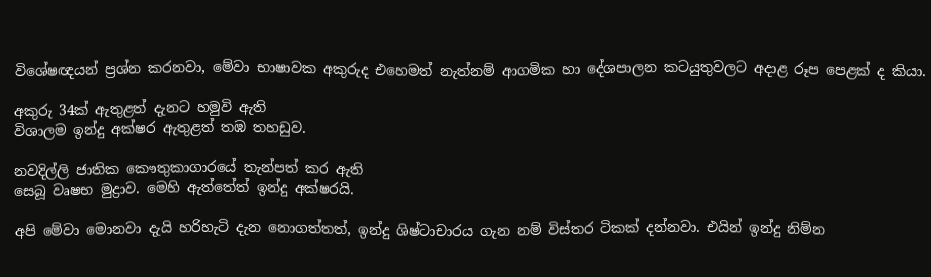විශේෂඥයන් ප්‍රශ්න කරනවා, මේවා භාෂාවක අකුරුද එහෙමත් නැත්නම් ආගමික හා දේශපාලන කටයුතුවලට අදාළ රූප පෙළක් ද කියා.

අකුරු 34ක් ඇතුළත් දැනට හමුවි ඇති
විශාලම ඉන්දු අක්ෂර ඇතුළත් තඹ තහඩුව.

නවදිල්ලි ජාතික කෞතුකාගාරයේ තැන්පත් කර ඇති
සෙබූ වෘෂභ මුද්‍රාව. මෙහි ඇත්තේත් ඉන්දු අක්ෂරයි.

අපි මේවා මොනවා දැයි හරිහැටි දැන නොගත්තත්, ඉන්දු ශිෂ්ටාචාරය ගැන නම් විස්තර ටිකක් දන්නවා. එයින් ඉන්දු නිම්න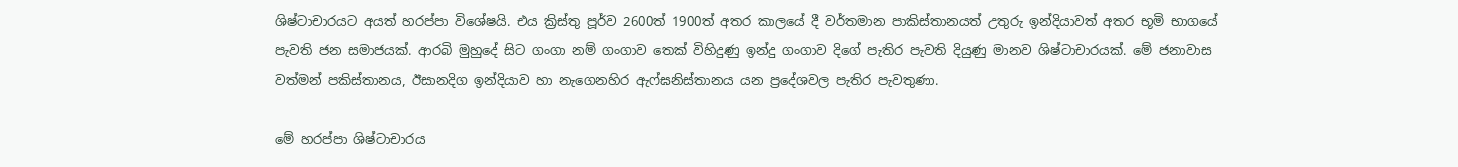ශිෂ්ටාචාරයට අයත් හරප්පා විශේෂයි. එය ක්‍රිස්තු පූර්ව 2600ත් 1900ත් අතර කාලයේ දී වර්තමාන පාකිස්තානයත් උතුරු ඉන්දියාවත් අතර භූමි භාගයේ පැවති ජන සමාජයක්. ආරබි මුහුදේ සිට ගංගා නම් ගංගාව තෙක් විහිදුණු ඉන්දු ග‍ංගාව දිගේ පැතිර පැවති දියුණු මානව ශිෂ්ටාචාරයක්. මේ ජනාවාස වත්මන් පකිස්තානය, ඊසානදිග ඉන්දියාව හා නැගෙනහිර ඇෆ්ඝනිස්තානය යන ප්‍රදේශවල පැතිර පැවතුණා.

මේ හරප්පා ශිෂ්ටාචාරය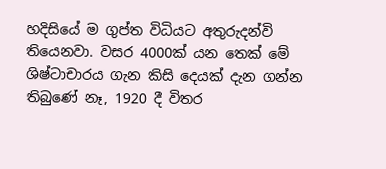හදිසියේ ම ගුප්ත විධියට අතුරුදන්වි තියෙනවා. වසර 4000ක් යන තෙක් මේ ශිෂ්ටාචාරය ගැන කිසි දෙයක් දැන ගන්න තිබුණේ නෑ, 1920 දී විතර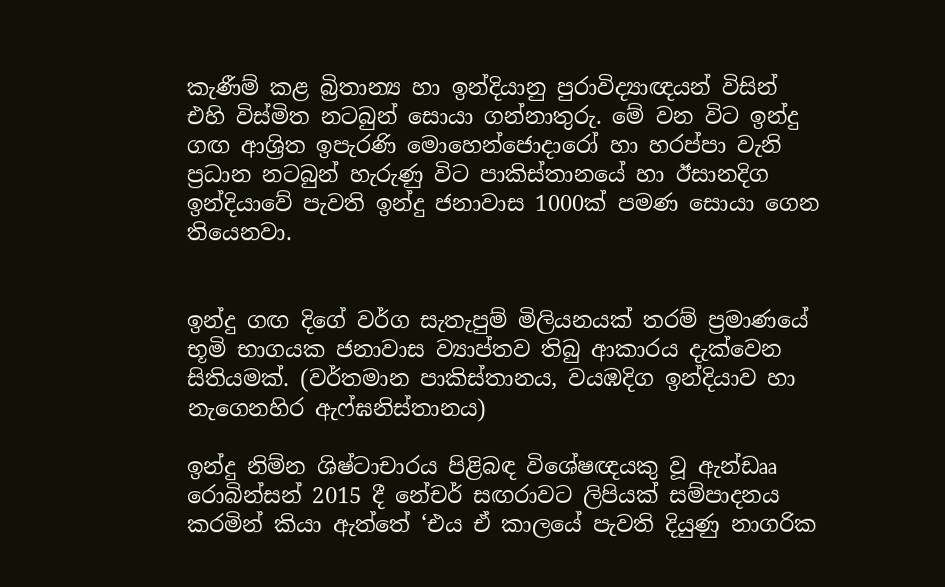කැණීම් කළ බ්‍රිතාන්‍ය හා ඉන්දියානු පුරාවිද්‍යාඥයන් විසින් එහි විස්මිත නටබුන් සොයා ගන්නාතුරු. මේ වන විට ඉන්දු ගඟ ආශ්‍රිත ඉපැරණි මොහෙන්ජොදාරෝ හා හරප්පා වැනි ප්‍රධාන නටබුන් හැරුණු විට පාකිස්තානයේ හා ඊසානදිග ඉන්දියාවේ පැවති ඉන්දු ජනාවාස 1000ක් පමණ සොයා ගෙන තියෙනවා.


ඉන්දු ගඟ දිගේ වර්ග සැතැපුම් මිලියනයක් තරම් ප්‍රමාණයේ භූමි භාගයක ජනාවාස ව්‍යාප්තව තිබු ආකාරය දැක්වෙන සිතියමක්. (වර්තමාන පාකිස්තානය, වයඹදිග ඉන්දියාව හා නැගෙනහිර ඇෆ්ඝනිස්තානය)

ඉන්දු නිම්න ශිෂ්ටාචාරය පිළිබඳ විශේෂඥයකු වූ ඇන්ඩෲ රොබින්සන් 2015 දී නේචර් සඟරාවට ලිපියක් සම්පාදනය කරමින් කියා ඇත්තේ ‘එය ඒ කාලයේ පැවති දියුණු නාගරික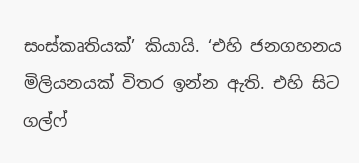සංස්කෘතියක්’ කියායි. ‘එහි ජනගහනය මිලියනයක් විතර ඉන්න ඇති. එහි සිට ගල්ෆ්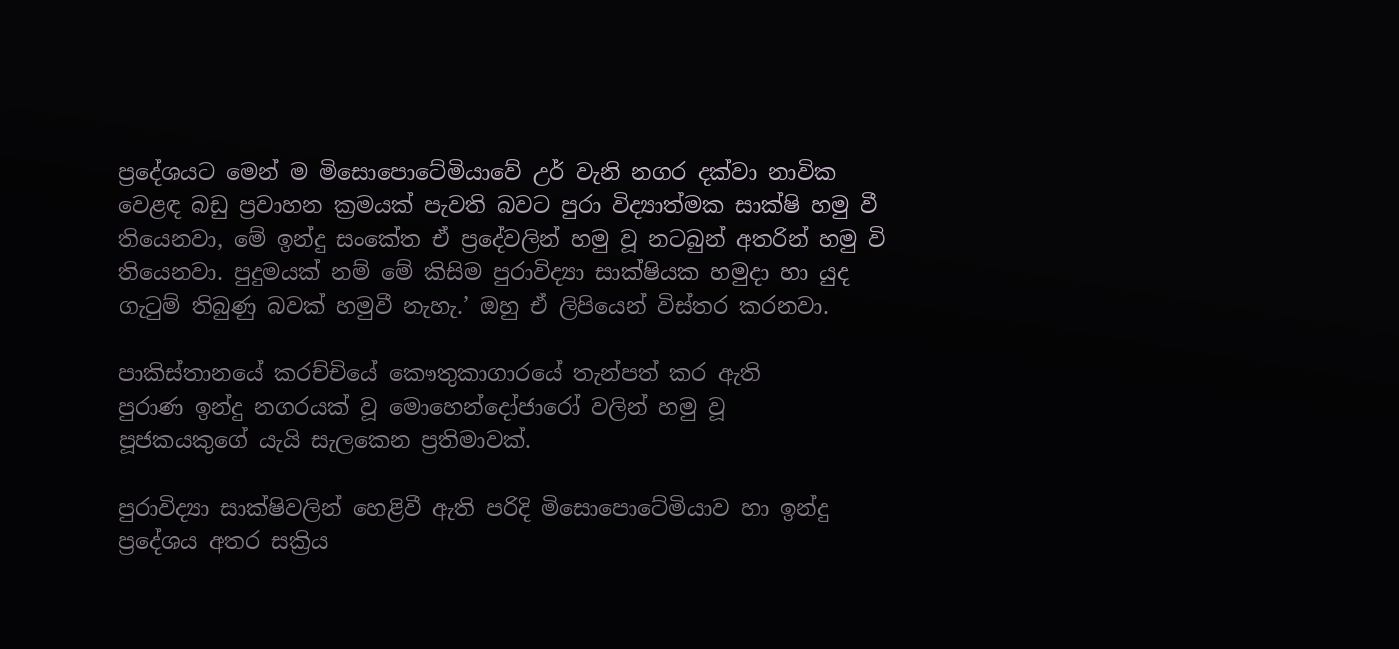ප්‍රදේශයට මෙන් ම මිසොපොටේමියාවේ උර් වැනි නගර දක්වා නාවික වෙළඳ බඩු ප්‍රවාහන ක්‍රමයක් පැවති බවට පුරා විද්‍යාත්මක සාක්ෂි හමු වී තියෙනවා, මේ ඉන්දු සංකේත ඒ ප්‍රදේවලින් හමු වූ නටබුන් අතරින් හමු වි තියෙනවා. පුදුමයක් නම් මේ කිසිම පුරාවිද්‍යා සාක්ෂියක හමුදා හා යුද ගැටුම් තිබුණු බවක් හමුවී නැහැ.’ ඔහු ඒ ලිපියෙන් විස්තර කරනවා.

පාකිස්තානයේ කරච්චියේ කෞතුකාගාරයේ තැන්පත් කර ඇති
පුරාණ ඉන්දු නගරයක් වූ මොහෙන්දෝජාරෝ වලින් හමු වූ
පූජකයකුගේ යැයි සැලකෙන ප්‍රතිමාවක්.

පුරාවිද්‍යා සාක්ෂිවලින් හෙළිවී ඇති පරිදි මිසොපොටේමියාව හා ඉන්දු ප්‍රදේශය අතර සක්‍රිය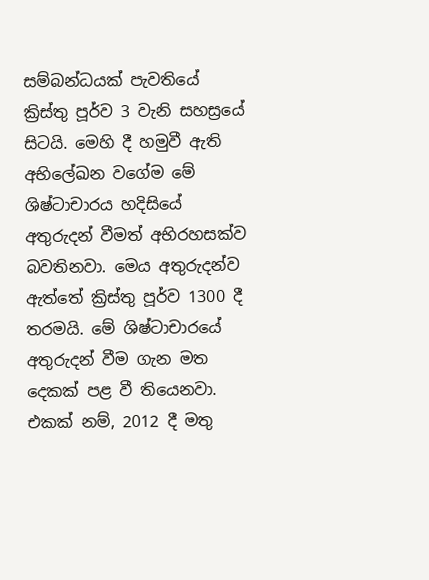සම්බන්ධයක් පැවතියේ ක්‍රිස්තු පූර්ව 3 වැනි සහස්‍රයේ සිටයි. මෙහි දී හමුවී ඇති අභිලේඛන වගේම මේ ශිෂ්ටාචාරය හදිසියේ අතුරුදන් වීමත් අභිරහසක්ව බවතිනවා. මෙය අතුරුදන්ව ඇත්තේ ක්‍රිස්තු පූර්ව 1300 දී තරමයි. මේ ශිෂ්ටාචාරයේ අතුරුදන් වීම ගැන මත දෙකක් පළ වී තියෙනවා. එකක් නම්, 2012 දී මතු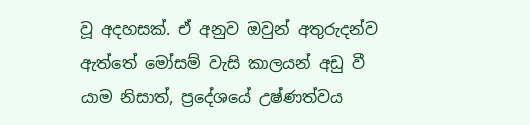වූ අදහසක්. ඒ අනුව ඔවුන් අතුරුදන්ව ඇත්තේ මෝසම් වැසි කාලයන් අඩු වී යාම නිසාත්, ප්‍රදේශයේ උෂ්ණත්වය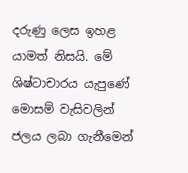දරුණු ලෙස ඉහළ යාමත් නිසයි. මේ ශිෂ්ටාචාරය යැපුණේ මොසම් වැසිවලින් ජලය ලබා ගැනීමෙන්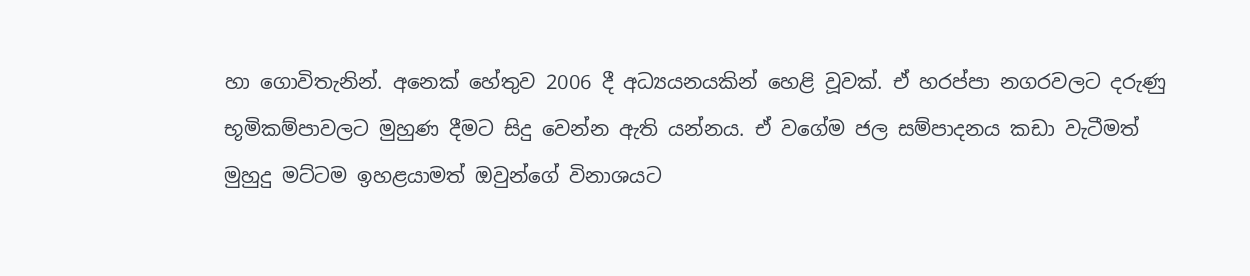හා ගොවිතැනින්. අනෙක් හේතුව 2006 දී අධ්‍යයනයකින් හෙළි වූවක්. ඒ හරප්පා නගරවලට දරුණු භූමිකම්පාවලට මුහුණ දීමට සිදු වෙන්න ඇති යන්නය. ඒ වගේම ජල සම්පාදනය කඩා වැටීමත් මුහුදු මට්ටම ඉහළයාමත් ඔවුන්ගේ විනාශයට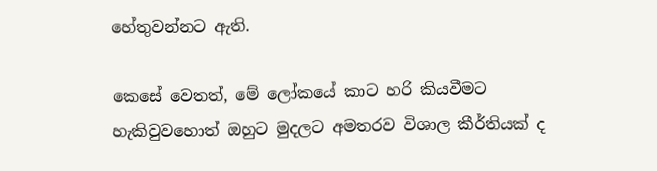හේතුවන්නට ඇති.

කෙසේ වෙතත්, මේ ලෝකයේ කාට හරි කියවීමට හැකිවුවහොත් ඔහුට මුදලට අමතරව විශාල කීර්තියක් ද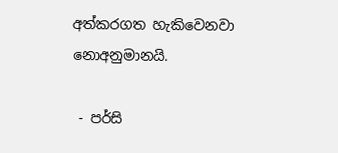අත්කරගත හැකිවෙනවා නොඅනුමානයි.

 - පර්සි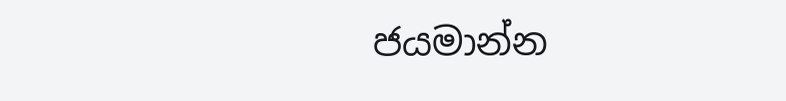ජයමාන්න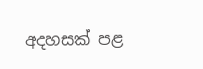අදහසක් පළ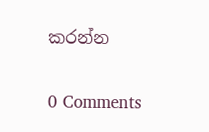කරන්න

0 Comments